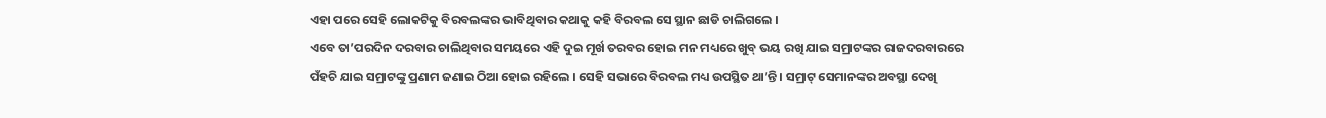ଏହା ପରେ ସେହି ଲୋକଟିକୁ ବିରବଲଙ୍କର ଭାବିଥିବାର କଥାକୁ କହି ବିରବଲ ସେ ସ୍ଥାନ ଛାଡି ଚାଲିଗଲେ ।
ଏବେ ତା’ପରଦିନ ଦରବାର ଚାଲିଥିବାର ସମୟରେ ଏହି ଦୁଇ ମୂର୍ଖ ତରବର ହୋଇ ମନ ମଧ୍ୟରେ ଖୁବ୍ ଭୟ ରଖି ଯାଇ ସମ୍ରାଟଙ୍କର ରାଜଦରବାରରେ ପଁହଚି ଯାଇ ସମ୍ରାଟଙ୍କୁ ପ୍ରଣାମ ଜଣାଇ ଠିଆ ହୋଇ ରହିଲେ । ସେହି ସଭାରେ ବିରବଲ ମଧ୍ୟ ଉପସ୍ଥିତ ଥା’ନ୍ତି । ସମ୍ରାଟ୍ ସେମାନଙ୍କର ଅବସ୍ଥା ଦେଖି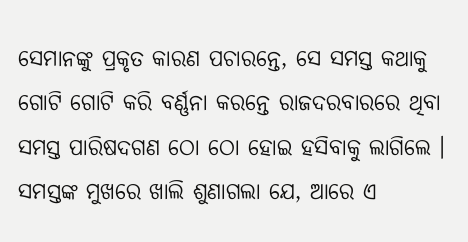ସେମାନଙ୍କୁ ପ୍ରକୃତ କାରଣ ପଚାରନ୍ତେ, ସେ ସମସ୍ତ କଥାକୁ ଗୋଟି ଗୋଟି କରି ବର୍ଣ୍ଣନା କରନ୍ତେ ରାଜଦରବାରରେ ଥିବା ସମସ୍ତ ପାରିଷଦଗଣ ଠୋ ଠୋ ହୋଇ ହସିବାକୁ ଲାଗିଲେ । ସମସ୍ତଙ୍କ ମୁଖରେ ଖାଲି ଶୁଣାଗଲା ଯେ, ଆରେ ଏ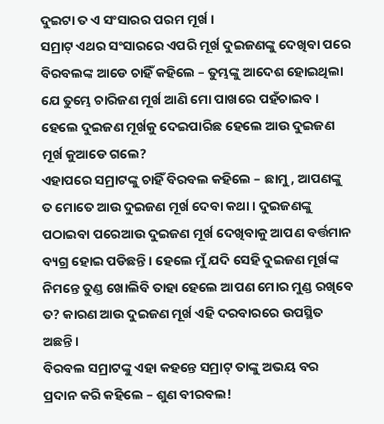ଦୁଇଟା ତ ଏ ସଂସାରର ପରମ ମୂର୍ଖ ।
ସମ୍ରାଟ୍ ଏଥର ସଂସାରରେ ଏପରି ମୂର୍ଖ ଦୁଇଜଣଙ୍କୁ ଦେଖିବା ପରେ ବିରବଲଙ୍କ ଆଡେ ଚାହିଁ କହିଲେ – ତୁମ୍ଭଙ୍କୁ ଆଦେଶ ହୋଇଥିଲା ଯେ ତୁମ୍ଭେ ଚାରିଜଣ ମୂର୍ଖ ଆଣି ମୋ ପାଖରେ ପହଁଚାଇବ । ହେଲେ ଦୁଇଜଣ ମୂର୍ଖକୁ ଦେଇପାରିଛ ହେଲେ ଆଉ ଦୁଇଜଣ ମୂର୍ଖ କୁଆଡେ ଗଲେ?
ଏହାପରେ ସମ୍ରାଟଙ୍କୁ ଚାହିଁ ବିରବଲ କହିଲେ – ଛାମୁ, ଆପଣଙ୍କୁ ତ ମୋତେ ଆଉ ଦୁଇଜଣ ମୂର୍ଖ ଦେବା କଥା । ଦୁଇଜଣଙ୍କୁ ପଠାଇବା ପରେଆଉ ଦୁଇଜଣ ମୂର୍ଖ ଦେଖିବାକୁ ଆପଣ ବର୍ତ୍ତମାନ ବ୍ୟଗ୍ର ହୋଇ ପଡିଛନ୍ତି । ହେଲେ ମୁଁ ଯଦି ସେହି ଦୁଇଜଣ ମୂର୍ଖଙ୍କ ନିମନ୍ତେ ତୁଣ୍ଡ ଖୋଲିବି ତାହା ହେଲେ ଆପଣ ମୋର ମୁଣ୍ଡ ରଖିବେ ତ? କାରଣ ଆଉ ଦୁଇଜଣ ମୂର୍ଖ ଏହି ଦରବାରରେ ଉପସ୍ଥିତ ଅଛନ୍ତି ।
ବିରବଲ ସମ୍ରାଟଙ୍କୁ ଏହା କହନ୍ତେ ସମ୍ରାଟ୍ ତାଙ୍କୁ ଅଭୟ ବର ପ୍ରଦାନ କରି କହିଲେ – ଶୁଣ ବୀରବଲ!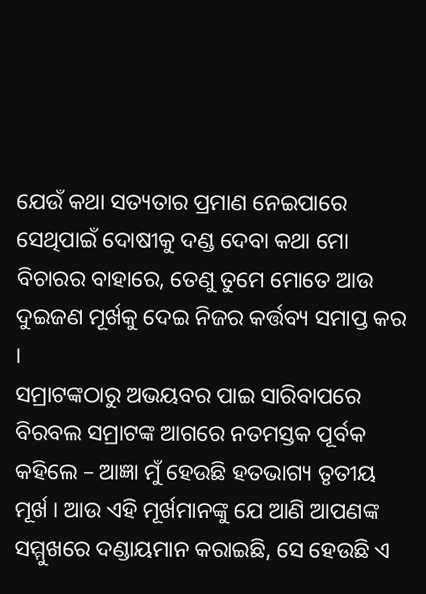ଯେଉଁ କଥା ସତ୍ୟତାର ପ୍ରମାଣ ନେଇପାରେ ସେଥିପାଇଁ ଦୋଷୀକୁ ଦଣ୍ଡ ଦେବା କଥା ମୋ ବିଚାରର ବାହାରେ, ତେଣୁ ତୁମେ ମୋତେ ଆଉ ଦୁଇଜଣ ମୂର୍ଖକୁ ଦେଇ ନିଜର କର୍ତ୍ତବ୍ୟ ସମାପ୍ତ କର ।
ସମ୍ରାଟଙ୍କଠାରୁ ଅଭୟବର ପାଇ ସାରିବାପରେ ବିରବଲ ସମ୍ରାଟଙ୍କ ଆଗରେ ନତମସ୍ତକ ପୂର୍ବକ କହିଲେ – ଆଜ୍ଞା ମୁଁ ହେଉଛି ହତଭାଗ୍ୟ ତୃତୀୟ ମୂର୍ଖ । ଆଉ ଏହି ମୂର୍ଖମାନଙ୍କୁ ଯେ ଆଣି ଆପଣଙ୍କ ସମ୍ମୁଖରେ ଦଣ୍ଡାୟମାନ କରାଇଛି, ସେ ହେଉଛି ଏ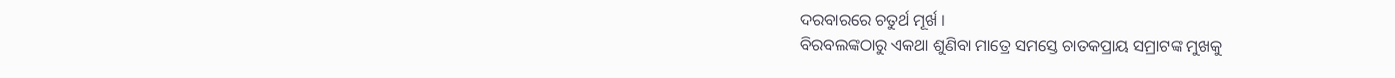ଦରବାରରେ ଚତୁର୍ଥ ମୂର୍ଖ ।
ବିରବଲଙ୍କଠାରୁ ଏକଥା ଶୁଣିବା ମାତ୍ରେ ସମସ୍ତେ ଚାତକପ୍ରାୟ ସମ୍ରାଟଙ୍କ ମୁଖକୁ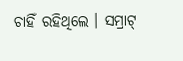ଚାହିଁ ରହିଥିଲେ । ସମ୍ରାଟ୍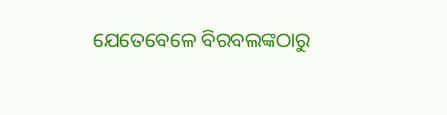ଯେତେବେଳେ ବିରବଲଙ୍କଠାରୁ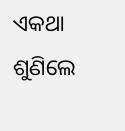ଏକଥା ଶୁଣିଲେ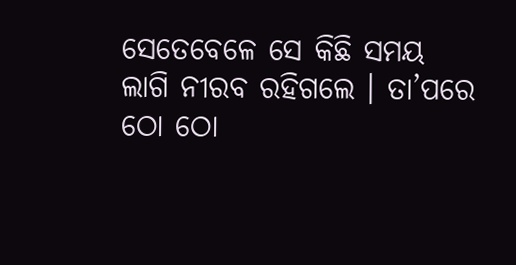ସେତେବେଳେ ସେ କିଛି ସମୟ ଲାଗି ନୀରବ ରହିଗଲେ । ତା’ପରେ ଠୋ ଠୋ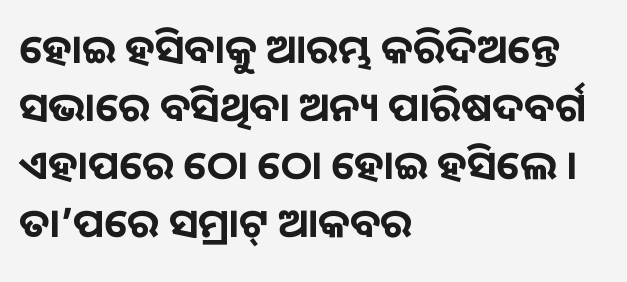ହୋଇ ହସିବାକୁ ଆରମ୍ଭ କରିଦିଅନ୍ତେ ସଭାରେ ବସିଥିବା ଅନ୍ୟ ପାରିଷଦବର୍ଗ ଏହାପରେ ଠୋ ଠୋ ହୋଇ ହସିଲେ ।
ତା’ପରେ ସମ୍ରାଟ୍ ଆକବର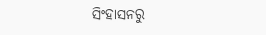ସିଂହାସନରୁ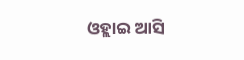ଓହ୍ଲାଇ ଆସି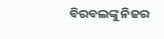ବିରବଲଙ୍କୁ ନିଜର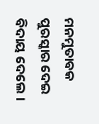ମନମୁତାବକ ପୁରସ୍କାର ଦେଇ ବିଦାୟ ଦେଲେ ।